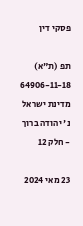פסקי דין

תפ (ת"א) 64906-11-18 מדינת ישראל נ' יהודה ברוך - חלק 12

23 מאי 2024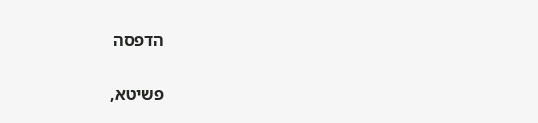הדפסה

פשיטא,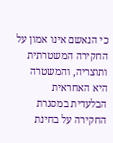כי הנאשם אינו אמון על החקירה המשטרתית ותוצריה, והמשטרה היא האחראית הבלעדית במסגרת החקירה על בחינת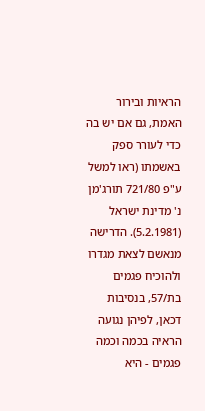הראיות ובירור האמת, גם אם יש בה כדי לעורר ספק באשמתו (ראו למשל ע"פ 721/80 תורג'מן נ' מדינת ישראל (5.2.1981). הדרישה מנאשם לצאת מגדרו ולהוכיח פגמים בת/57, בנסיבות דכאן, לפיהן נגועה הראיה בכמה וכמה פגמים - היא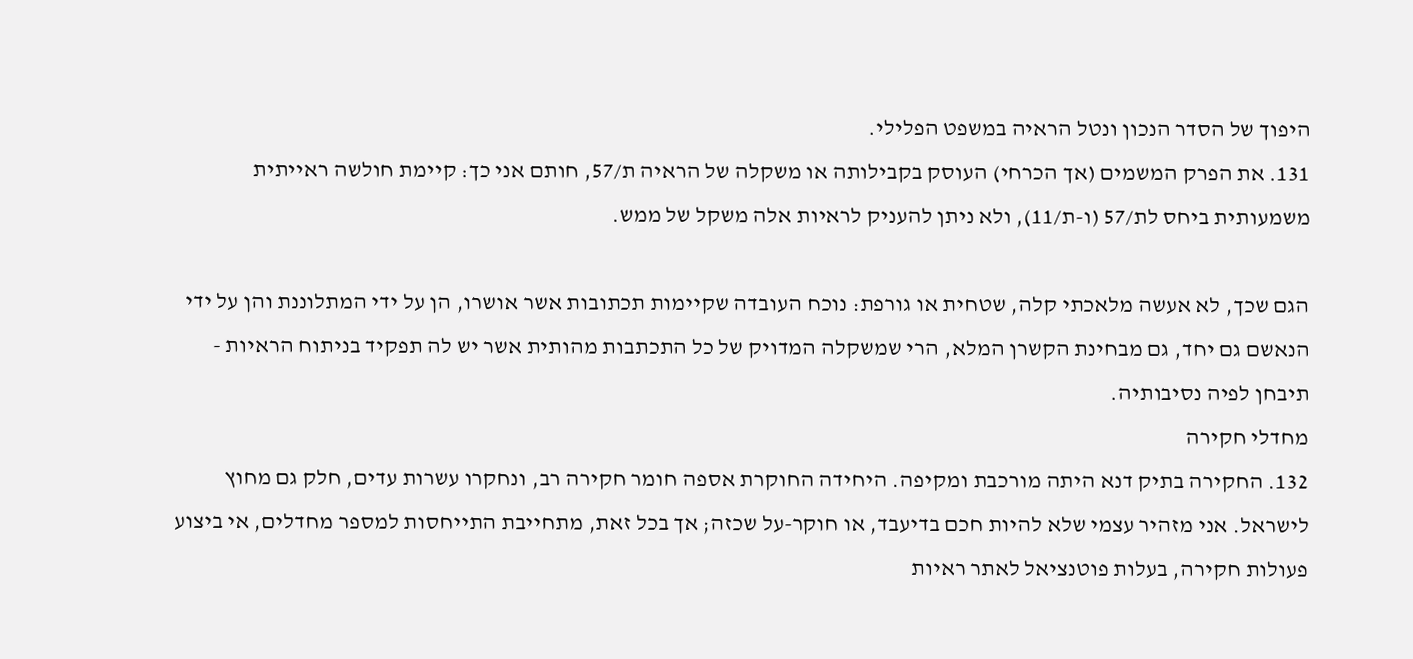היפוך של הסדר הנכון ונטל הראיה במשפט הפלילי.
131. את הפרק המשמים (אך הכרחי) העוסק בקבילותה או משקלה של הראיה ת/57, חותם אני כך: קיימת חולשה ראייתית משמעותית ביחס לת/57 (ו-ת/11), ולא ניתן להעניק לראיות אלה משקל של ממש.

הגם שכך, לא אעשה מלאכתי קלה, שטחית או גורפת: נוכח העובדה שקיימות תכתובות אשר אושרו, הן על ידי המתלוננת והן על ידי הנאשם גם יחד, גם מבחינת הקשרן המלא, הרי שמשקלה המדויק של כל התכתבות מהותית אשר יש לה תפקיד בניתוח הראיות - תיבחן לפיה נסיבותיה.
מחדלי חקירה
132. החקירה בתיק דנא היתה מורכבת ומקיפה. היחידה החוקרת אספה חומר חקירה רב, ונחקרו עשרות עדים, חלק גם מחוץ לישראל. אני מזהיר עצמי שלא להיות חכם בדיעבד, או חוקר-על שכזה; אך בכל זאת, מתחייבת התייחסות למספר מחדלים, אי ביצוע פעולות חקירה, בעלות פוטנציאל לאתר ראיות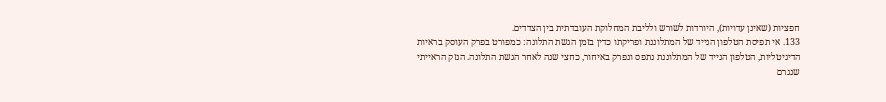חפציות (שאינן עדויות), היורדות לשורש ולליבת המחלוקת העובדתית בין הצדדים.
133. אי תפיסת הטלפון הנייד של המתלוננת ופריקתו כדין בזמן הגשת התלונה: כמפורט בפרק העוסק בראיות הדיגיטליות, הטלפון הנייד של המתלוננת נתפס ונפרק באיחור, כחצי שנה לאחר הגשת התלונה. הנזק הראייתי שנגרם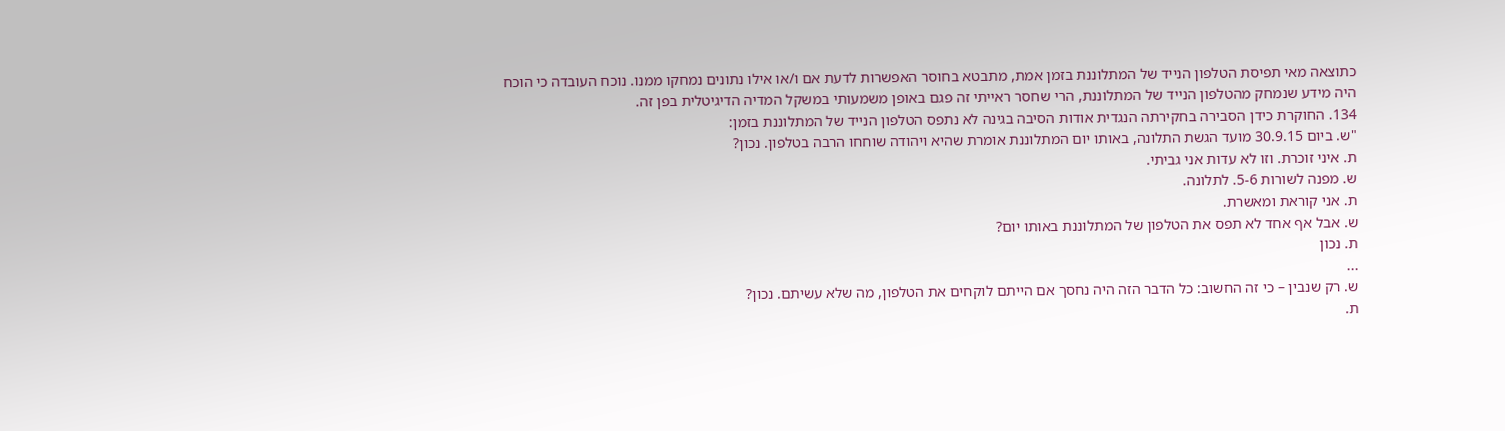כתוצאה מאי תפיסת הטלפון הנייד של המתלוננת בזמן אמת, מתבטא בחוסר האפשרות לדעת אם ו/או אילו נתונים נמחקו ממנו. נוכח העובדה כי הוכח היה מידע שנמחק מהטלפון הנייד של המתלוננת, הרי שחסר ראייתי זה פגם באופן משמעותי במשקל המדיה הדיגיטלית בפן זה.
134. החוקרת כידן הסבירה בחקירתה הנגדית אודות הסיבה בגינה לא נתפס הטלפון הנייד של המתלוננת בזמן:
"ש. ביום 30.9.15 מועד הגשת התלונה, באותו יום המתלוננת אומרת שהיא ויהודה שוחחו הרבה בטלפון. נכון?
ת. איני זוכרת. וזו לא עדות אני גביתי.
ש. מפנה לשורות 5-6. לתלונה.
ת. אני קוראת ומאשרת.
ש. אבל אף אחד לא תפס את הטלפון של המתלוננת באותו יום?
ת. נכון
...
ש. רק שנבין – כי זה החשוב: כל הדבר הזה היה נחסך אם הייתם לוקחים את הטלפון, מה שלא עשיתם. נכון?
ת.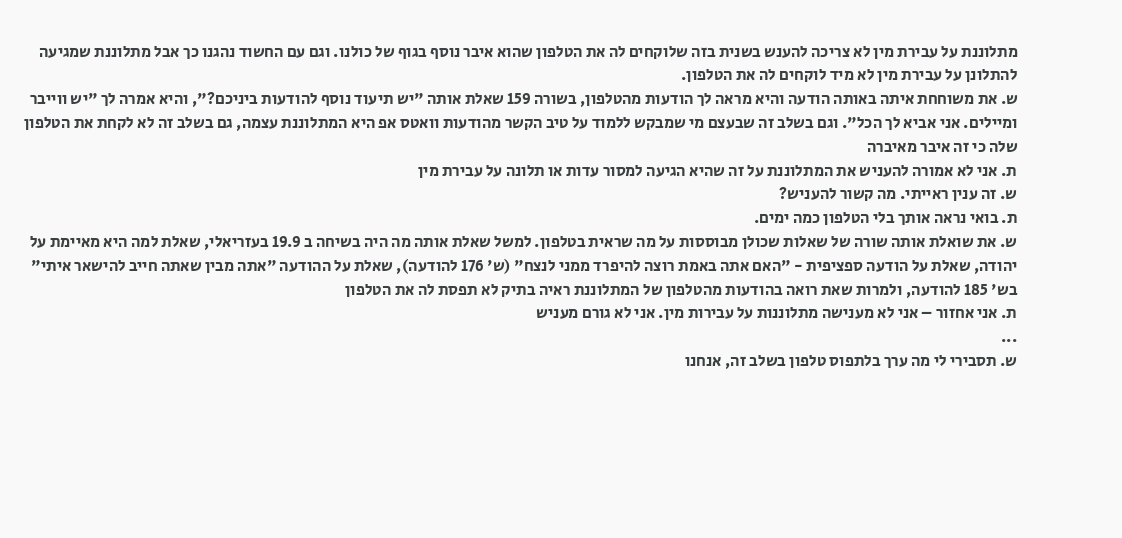מתלוננת על עבירת מין לא צריכה להענש בשנית בזה שלוקחים לה את הטלפון שהוא איבר נוסף בגוף של כולנו. וגם עם החשוד נהגנו כך אבל מתלוננת שמגיעה להתלונן על עבירת מין לא מיד לוקחים לה את הטלפון.
ש. את משוחחת איתה באותה הודעה והיא מראה לך הודעות מהטלפון, בשורה 159 שאלת אותה "יש תיעוד נוסף להודעות ביניכם?", והיא אמרה לך "יש ווייבר ומיילים. אני אביא לך הכל". וגם בשלב זה שבעצם מי שמבקש ללמוד על טיב הקשר מהודעות וואטס אפ היא המתלוננת עצמה, גם בשלב זה לא לקחת את הטלפון שלה כי זה איבר מאיברה
ת. אני לא אמורה להעניש את המתלוננת על זה שהיא הגיעה למסור עדות או תלונה על עבירת מין
ש. זה ענין ראייתי. מה קשור להעניש?
ת. בואי נראה אותך בלי הטלפון כמה ימים.
ש. את שואלת אותה שורה של שאלות שכולן מבוססות על מה שראית בטלפון. למשל שאלת אותה מה היה בשיחה ב 19.9 בעזריאלי, שאלת למה היא מאיימת על יהודה, שאלת על הודעה ספציפית - "האם אתה באמת רוצה להיפרד ממני לנצח" (ש' 176 להודעה), שאלת על ההודעה "אתה מבין שאתה חייב להישאר איתי" בש' 185 להודעה, ולמרות שאת רואה בהודעות מהטלפון של המתלוננת ראיה בתיק לא תפסת לה את הטלפון
ת. אני אחזור – אני לא מענישה מתלוננות על עבירות מין. אני לא גורם מעניש
...
ש. תסבירי לי מה ערך בלתפוס טלפון בשלב זה, אנחנו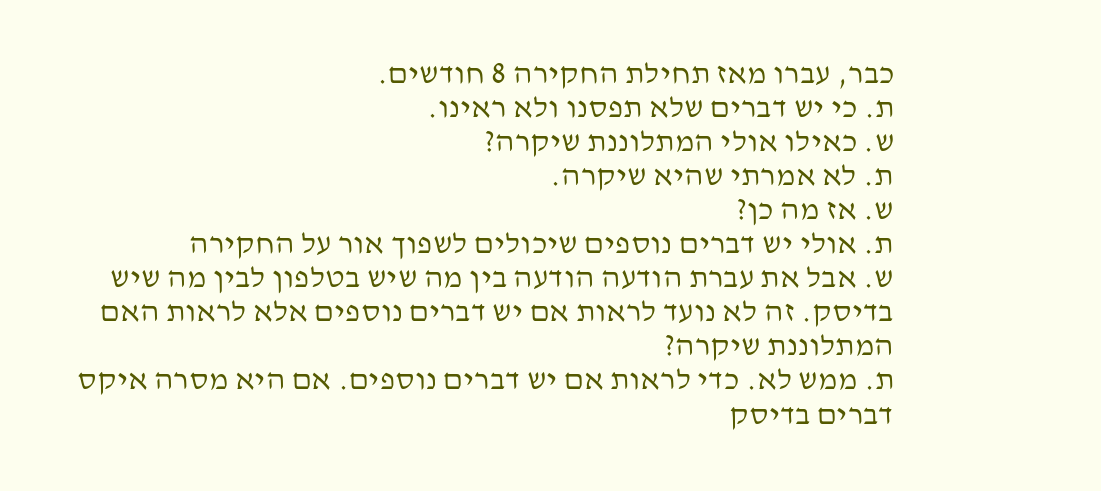כבר, עברו מאז תחילת החקירה 8 חודשים.
ת. כי יש דברים שלא תפסנו ולא ראינו.
ש. כאילו אולי המתלוננת שיקרה?
ת. לא אמרתי שהיא שיקרה.
ש. אז מה כן?
ת. אולי יש דברים נוספים שיכולים לשפוך אור על החקירה
ש. אבל את עברת הודעה הודעה בין מה שיש בטלפון לבין מה שיש בדיסק. זה לא נועד לראות אם יש דברים נוספים אלא לראות האם המתלוננת שיקרה?
ת. ממש לא. כדי לראות אם יש דברים נוספים. אם היא מסרה איקס דברים בדיסק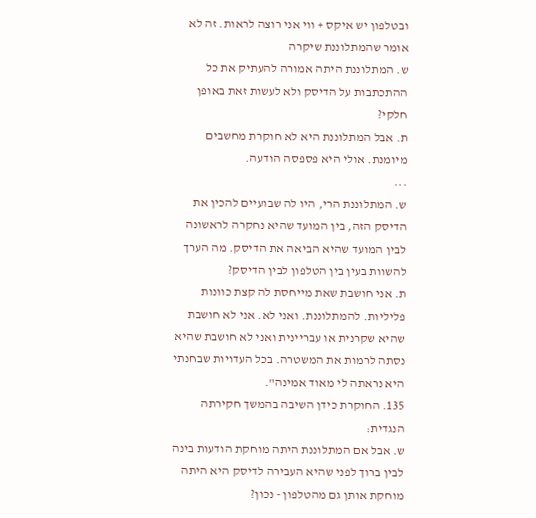ובטלפון יש איקס + ווי אני רוצה לראות. זה לא אומר שהמתלוננת שיקרה
ש. המתלוננת היתה אמורה להעתיק את כל ההתכתבות על הדיסק ולא לעשות זאת באופן חלקי?
ת. אבל המתלוננת היא לא חוקרת מחשבים מיומנת. אולי היא פספסה הודעה.
...
ש. המתלוננת הרי, היו לה שבועיים להכין את הדיסק הזה, בין המועד שהיא נחקרה לראשונה לבין המועד שהיא הביאה את הדיסק. מה הערך להשוות בעין בין הטלפון לבין הדיסק?
ת. אני חושבת שאת מייחסת לה קצת כוונות פליליות. להמתלוננת. ואני לא. אני לא חושבת שהיא שקרנית או עבריינית ואני לא חושבת שהיא נסתה לרמות את המשטרה. בכל העדויות שבחנתי היא נראתה לי מאוד אמינה".
135. החוקרת כידן השיבה בהמשך חקירתה הנגדית:
ש. אבל אם המתלוננת היתה מוחקת הודעות בינה לבין ברוך לפני שהיא העבירה לדיסק היא היתה מוחקת אותן גם מהטלפון - נכון?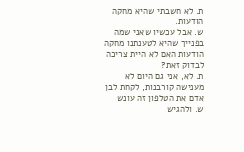ת. לא חשבתי שהיא מחקה הודעות.
ש. אבל עכשיו שאני שמה בפנייך שהיא לטענתנו מחקה הודעות האם לא היית צריכה לבדוק זאת?
ת. לא, אני גם היום לא מענישה קורבנות, לקחת לבן אדם את הטלפון זה עונש
ש. ולהגיש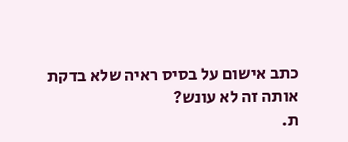כתב אישום על בסיס ראיה שלא בדקת אותה זה לא עונש?
ת.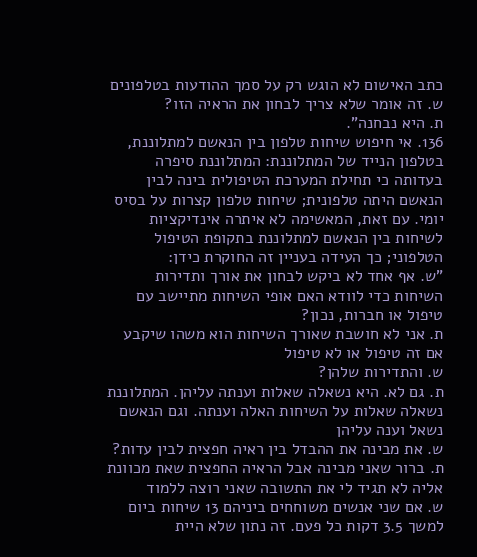כתב האישום לא הוגש רק על סמך ההודעות בטלפונים
ש. זה אומר שלא צריך לבחון את הראיה הזו?
ת. היא נבחנה".
136. אי חיפוש שיחות טלפון בין הנאשם למתלוננת, בטלפון הנייד של המתלוננת: המתלוננת סיפרה בעדותה כי תחילת המערכת הטיפולית בינה לבין הנאשם היתה טלפונית; שיחות טלפון קצרות על בסיס יומי. עם זאת, המאשימה לא איתרה אינדיקציות לשיחות בין הנאשם למתלוננת בתקופת הטיפול הטלפוני; כך העידה בעניין זה החוקרת כידן:
"ש. אף אחד לא ביקש לבחון את אורך ותדירות השיחות כדי לוודא האם אופי השיחות מתיישב עם טיפול או חברות, נכון?
ת. אני לא חושבת שאורך השיחות הוא משהו שיקבע אם זה טיפול או לא טיפול
ש. והתדירות שלהן?
ת. גם לא. היא נשאלה שאלות וענתה עליהן. המתלוננת נשאלה שאלות על השיחות האלה וענתה. וגם הנאשם נשאל וענה עליהן
ש. את מבינה את ההבדל בין ראיה חפצית לבין עדות?
ת. ברור שאני מבינה אבל הראיה החפצית שאת מכוונת אליה לא תגיד לי את התשובה שאני רוצה ללמוד
ש. אם שני אנשים משוחחים ביניהם 13 שיחות ביום למשך 3.5 דקות כל פעם. זה נתון שלא היית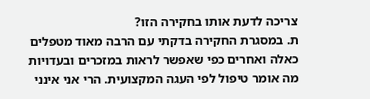צריכה לדעת אותו בחקירה הזו?
ת. במסגרת החקירה בדקתי עם הרבה מאוד מטפלים כאלה ואחרים כפי שאפשר לראות במזכרים ובעדויות מה אומר טיפול לפי העגה המקצועית. הרי אני אינני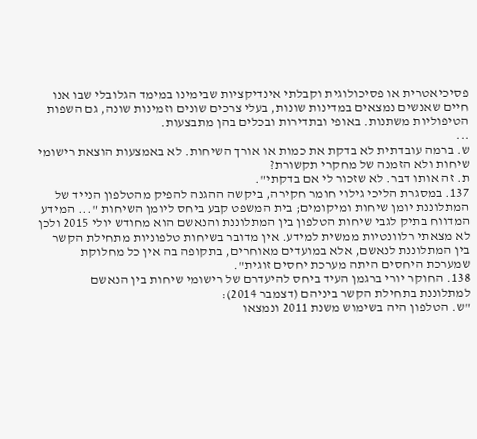פסיכיאטרית או פסיכולוגית וקבלתי אינדיקציות שבימינו במימד הגלובלי שבו אנו חיים שאנשים נמצאים במדינות שונות, בעלי צרכים שונים וזמינות שונה, גם השפות הטיפוליות משתנות. באופי ובתדירות ובכלים בהן מתבצעות.
...
ש. ברמה עובדתית לא בדקת את כמות או אורך השיחות. לא באמצעות הוצאת רישומי שיחות ולא הזמנה של מחקרי תקשורת?
ת. זה אותו דבר. לא שזכור לי אם בדקתי".
137. במסגרת הליכי גילוי חומר חקירה, ביקשה ההגנה להפיק מהטלפון הנייד של המתלוננת יומן שיחות ומיקומים; בית המשפט קבע ביחס ליומן השיחות "... המידע המדווח בתיק לגבי שיחות הטלפון בין המתלוננת והנאשם הוא מחודש יולי 2015 ולכן לא מצאתי רלוונטיות ממשית למידע. אין מדובר בשיחות טלפוניות מתחילת הקשר בין המתלוננת לנאשם, אלא במועדים מאוחרים, בתקופה בה אין כל מחלוקת שמערכת היחסים היתה מערכת יחסים זוגית".
138. החוקר יורי ברגמן העיד ביחס להיעדרם של רישומי שיחות בין הנאשם למתלוננת בתחילת הקשר ביניהם (דצמבר 2014):
"ש. הטלפון היה בשימוש משנת 2011 ונמצאו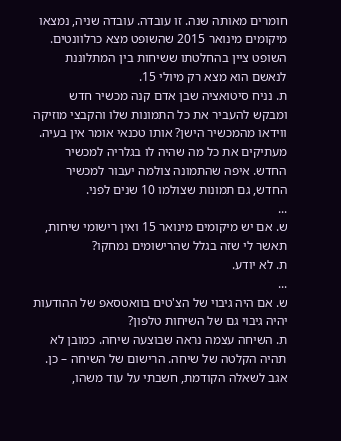חומרים מאותה שנה. זו עובדה. עובדה שניה, נמצאו מיקומים מינואר 2015 שהשופט מצא כרלוונטים. השופט ציין בהחלטתו ששיחות בין המתלוננת לנאשם הוא מצא רק מיולי 15.
ת. נניח סיטואציה שבן אדם קנה מכשיר חדש ומבקש להעביר את כל התמונות שלו והקבצי מוזיקה ווידאו מהמכשיר הישן? אותו טכנאי אומר אין בעיה. מעתיקים את כל מה שהיה לו בגלריה למכשיר החדש. איפה שהתמונה צולמה יעבור למכשיר החדש, גם תמונות שצולמו 10 שנים לפני.
...
ש. אם יש מיקומים מינואר 15 ואין רישומי שיחות, תאשר לי שזה בגלל שהרישומים נמחקו?
ת. לא יודע.
...
ש. אם היה גיבוי של הצ'טים בוואטסאפ של ההודעות יהיה גיבוי גם של השיחות טלפון?
ת. השיחה עצמה נראה שבוצעה שיחה. כמובן לא תהיה הקלטה של שיחה. הרישום של השיחה – כן. אגב לשאלה הקודמת, חשבתי על עוד משהו,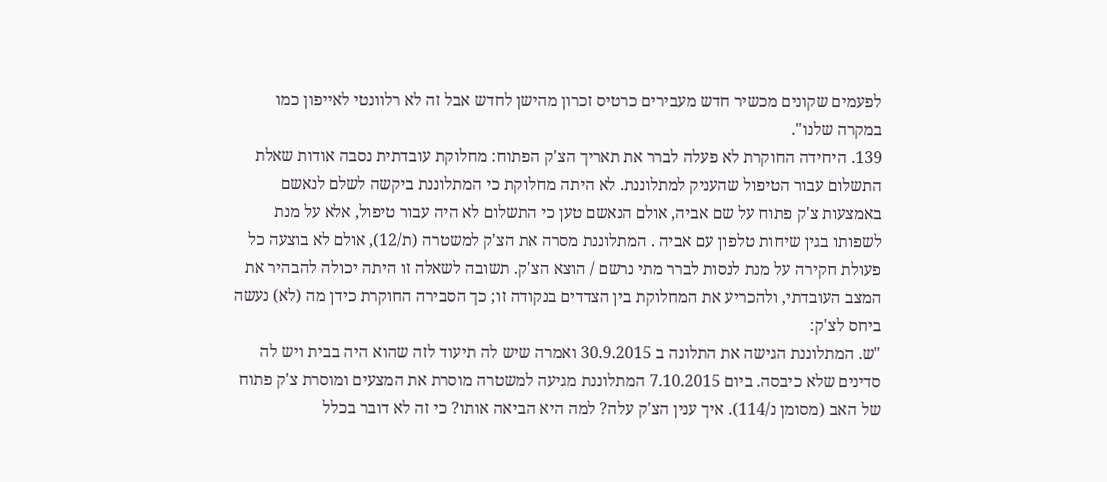לפעמים שקונים מכשיר חדש מעבירים כרטיס זכרון מהישן לחדש אבל זה לא רלוונטי לאייפון כמו במקרה שלנו".
139. היחידה החוקרת לא פעלה לברר את תאריך הצ'ק הפתוח: מחלוקת עובדתית נסבה אודות שאלת התשלום עבור הטיפול שהעניק למתלוננת. לא היתה מחלוקת כי המתלוננת ביקשה לשלם לנאשם באמצעות צ'ק פתוח על שם אביה, אולם הנאשם טען כי התשלום לא היה עבור טיפול, אלא על מנת לשפותו בגין שיחות טלפון עם אביה . המתלוננת מסרה את הצ'ק למשטרה (ת/12), אולם לא בוצעה כל פעולת חקירה על מנת לנסות לברר מתי נרשם / הוצא הצ'ק. תשובה לשאלה זו היתה יכולה להבהיר את המצב העובדתי, ולהכריע את המחלוקת בין הצדדים בנקודה זו; כך הסבירה החוקרת כידן מה (לא) נעשה ביחס לצ'ק:
"ש. המתלוננת הגישה את התלונה ב 30.9.2015 ואמרה שיש לה תיעוד לזה שהוא היה בבית ויש לה סדינים שלא כיבסה. ביום 7.10.2015 המתלוננת מגיעה למשטרה מוסרת את המצעים ומוסרת צ'ק פתוח של האב (מסומן נ/114). איך ענין הצ'ק עלה? למה היא הביאה אותו? כי זה לא דובר בכלל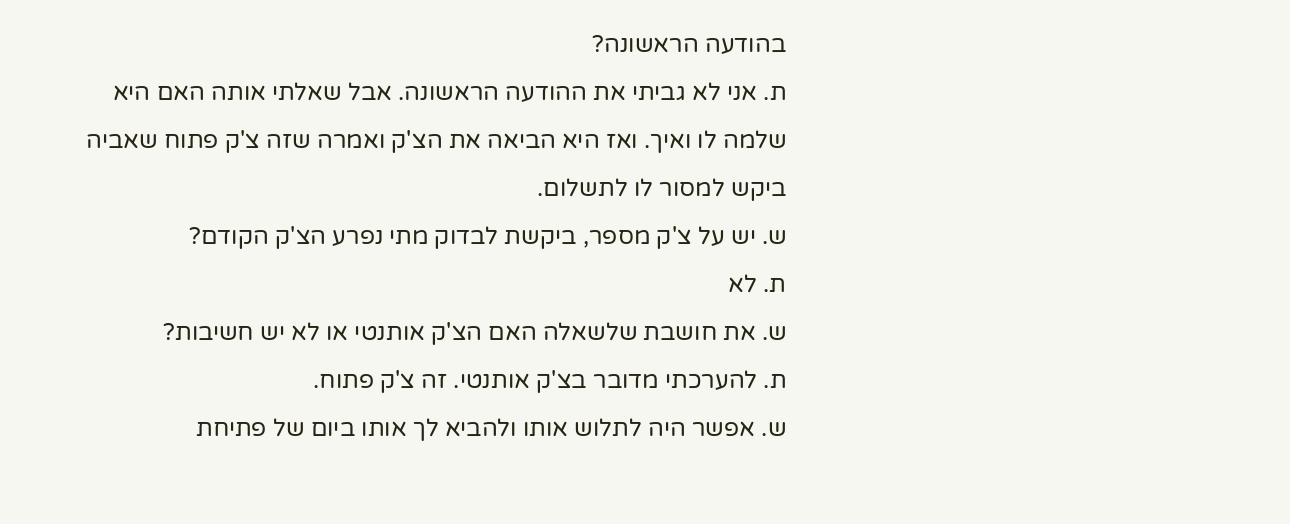בהודעה הראשונה?
ת. אני לא גביתי את ההודעה הראשונה. אבל שאלתי אותה האם היא שלמה לו ואיך. ואז היא הביאה את הצ'ק ואמרה שזה צ'ק פתוח שאביה ביקש למסור לו לתשלום.
ש. יש על צ'ק מספר, ביקשת לבדוק מתי נפרע הצ'ק הקודם?
ת. לא
ש. את חושבת שלשאלה האם הצ'ק אותנטי או לא יש חשיבות?
ת. להערכתי מדובר בצ'ק אותנטי. זה צ'ק פתוח.
ש. אפשר היה לתלוש אותו ולהביא לך אותו ביום של פתיחת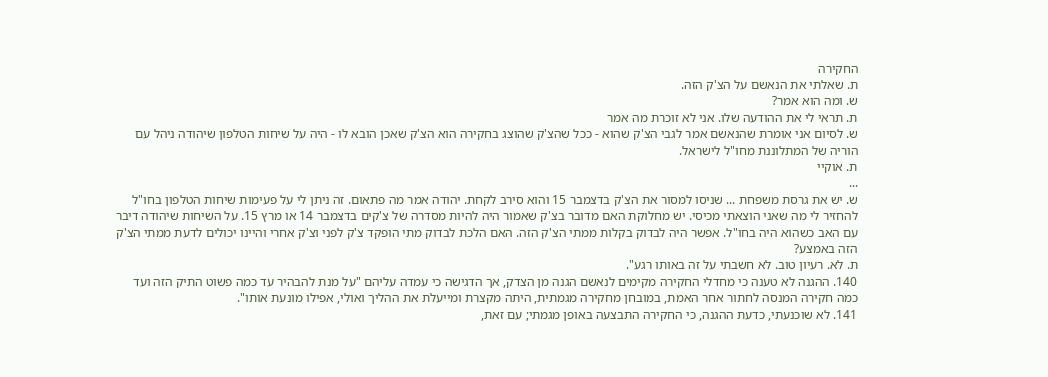החקירה
ת. שאלתי את הנאשם על הצ'ק הזה.
ש. ומה הוא אמר?
ת. תראי לי את ההודעה שלו. אני לא זוכרת מה אמר
ש. לסיום אני אומרת שהנאשם אמר לגבי הצ'ק שהוא - ככל שהצ'ק שהוצג בחקירה הוא הצ'ק שאכן הובא לו - היה על שיחות הטלפון שיהודה ניהל עם הוריה של המתלוננת מחו"ל לישראל.
ת. אוקיי
...
ש. יש את גרסת משפחת ... שניסו למסור את הצ'ק בדצמבר 15 והוא סירב לקחת. יהודה אמר מה פתאום. זה ניתן לי על פעימות שיחות הטלפון בחו"ל להחזיר לי מה שאני הוצאתי מכיסי. יש מחלוקת האם מדובר בצ'ק שאמור היה להיות מסדרה של צ'קים בדצמבר 14 או מרץ 15. על השיחות שיהודה דיבר עם האב כשהוא היה בחו"ל. אפשר היה לבדוק בקלות ממתי הצ'ק הזה. האם הלכת לבדוק מתי הופקד צ'ק לפני וצ'ק אחרי והיינו יכולים לדעת ממתי הצ'ק הזה באמצע?
ת. לא. רעיון טוב. לא חשבתי על זה באותו רגע".
140. ההגנה לא טענה כי מחדלי החקירה מקימים לנאשם הגנה מן הצדק, אך הדגישה כי עמדה עליהם "על מנת להבהיר עד כמה פשוט התיק הזה ועד כמה חקירה המנסה לחתור אחר האמת, במובחן מחקירה מגמתית, היתה מקצרת ומייעלת את ההליך ואולי, אפילו מונעת אותו".
141. לא שוכנעתי, כדעת ההגנה, כי החקירה התבצעה באופן מגמתי; עם זאת,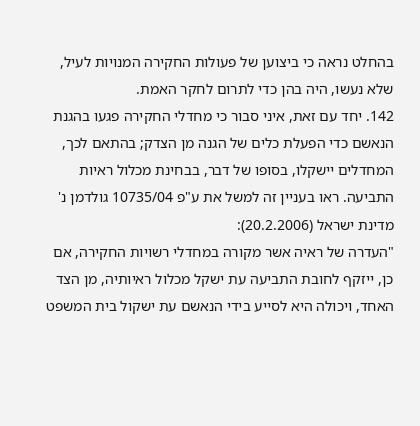בהחלט נראה כי ביצוען של פעולות החקירה המנויות לעיל, שלא נעשו, היה בהן כדי לתרום לחקר האמת.
142. יחד עם זאת, איני סבור כי מחדלי החקירה פגעו בהגנת הנאשם כדי הפעלת כלים של הגנה מן הצדק; בהתאם לכך, המחדלים יישקלו, בסופו של דבר, בבחינת מכלול ראיות התביעה. ראו בעניין זה למשל את ע"פ 10735/04 גולדמן נ' מדינת ישראל (20.2.2006):
"העדרה של ראיה אשר מקורה במחדלי רשויות החקירה, אם כן, ייזקף לחובת התביעה עת ישקל מכלול ראיותיה, מן הצד האחד, ויכולה היא לסייע בידי הנאשם עת ישקול בית המשפט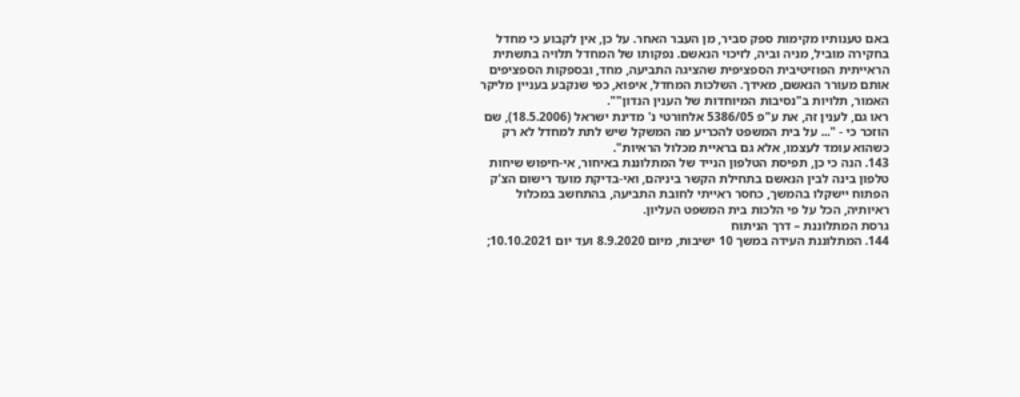באם טענותיו מקימות ספק סביר, מן העבר האחר. על כן, אין לקבוע כי מחדל בחקירה מוביל, מניה וביה, לזיכוי הנאשם. נפקותו של המחדל תלויה בתשתית הראייתית הפוזיטיבית הספציפית שהציגה התביעה, מחד, ובספקות הספציפים אותם מעורר הנאשם, מאידך. השלכות המחדל, איפוא, כפי שנקבע בעניין מליקר האמור, תלויות ב"נסיבות המיוחדות של הענין הנדון"".
ראו גם, לענין זה, את ע"פ 5386/05 אלחורטי נ' מדינת ישראל (18.5.2006), שם הוזכר כי - "... על בית המשפט להכריע מה המשקל שיש לתת למחדל לא רק כשהוא עומד לעצמו, אלא גם בראיית מכלול הראיות".
143. הנה כי כן, תפיסת הטלפון הנייד של המתלוננת באיחור, אי-חיפוש שיחות טלפון בינה לבין הנאשם בתחילת הקשר ביניהם, ואי-בדיקת מועד רישום הצ'ק הפתוח יישקלו בהמשך, כחסר ראייתי לחובת התביעה, בהתחשב במכלול ראיותיה, הכל על פי הלכות בית המשפט העליון.
גרסת המתלוננת – דרך הניתוח
144. המתלוננת העידה במשך 10 ישיבות, מיום 8.9.2020 ועד יום 10.10.2021;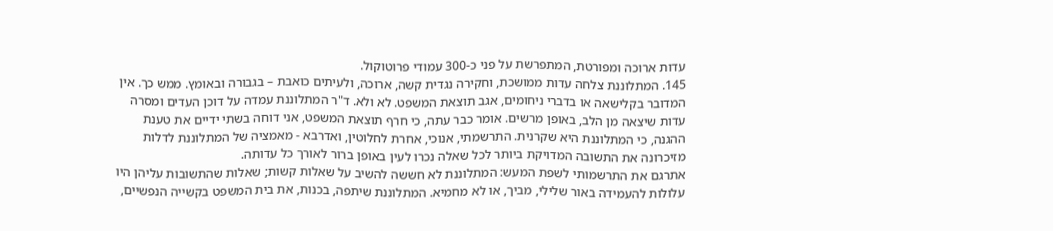עדות ארוכה ומפורטת, המתפרשת על פני כ-300 עמודי פרוטוקול.
145. המתלוננת צלחה עדות ממושכת, וחקירה נגדית קשה, ארוכה, ולעיתים כואבת – בגבורה ובאומץ. ממש כך. אין המדובר בקלישאה או בדברי ניחומים, אגב תוצאת המשפט. לא ולא. ד"ר המתלוננת עמדה על דוכן העדים ומסרה עדות שיצאה מן הלב, באופן מרשים. אומר כבר עתה, כי חרף תוצאת המשפט, אני דוחה בשתי ידיים את טענת ההגנה, כי המתלוננת היא שקרנית. התרשמתי, אנוכי, אחרת לחלוטין, ואדרבא - מאמציה של המתלוננת לדלות מזיכרונה את התשובה המדויקת ביותר לכל שאלה נכרו לעין באופן ברור לאורך כל עדותה.
אתרגם את התרשמותי לשפת המעש: המתלוננת לא חששה להשיב על שאלות קשות; שאלות שהתשובות עליהן היו עלולות להעמידה באור שלילי, מביך, או לא מחמיא. המתלוננת שיתפה, בכנות, את בית המשפט בקשייה הנפשיים,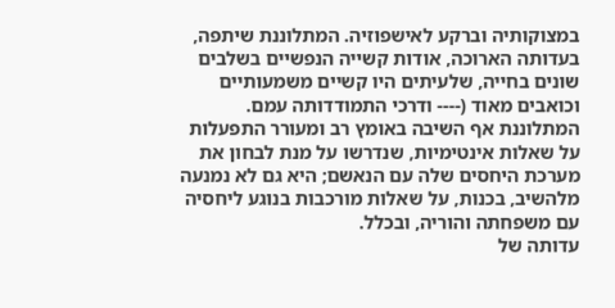במצוקותיה וברקע לאישפוזיה. המתלוננת שיתפה, בעדותה הארוכה, אודות קשייה הנפשיים בשלבים שונים בחייה, שלעיתים היו קשיים משמעותיים וכואבים מאוד (---- ודרכי התמודדותה עמם.
המתלוננת אף השיבה באומץ רב ומעורר התפעלות על שאלות אינטימיות, שנדרשו על מנת לבחון את מערכת היחסים שלה עם הנאשם; היא גם לא נמנעה מלהשיב, בכנות, על שאלות מורכבות בנוגע ליחסיה עם משפחתה והוריה, ובכלל.
עדותה של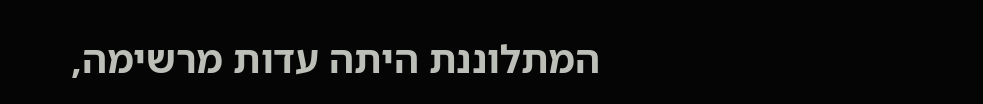המתלוננת היתה עדות מרשימה,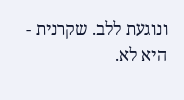ונוגעת ללב. שקרנית - היא לא.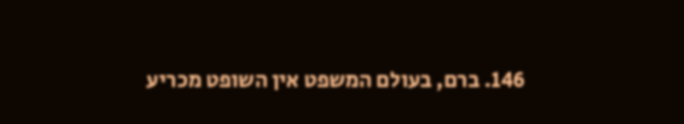146. ברם, בעולם המשפט אין השופט מכריע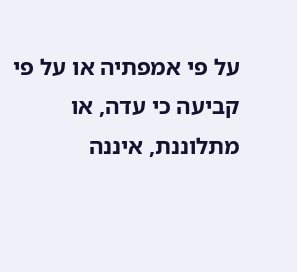על פי אמפתיה או על פי קביעה כי עדה, או מתלוננת, איננה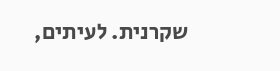שקרנית. לעיתים,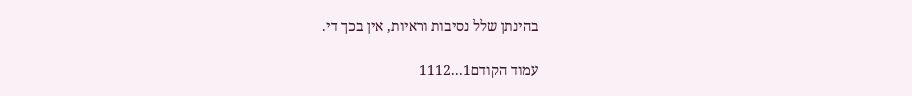בהינתן שלל נסיבות וראיות, אין בכך די.

עמוד הקודם1...1112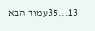13...35עמוד הבא